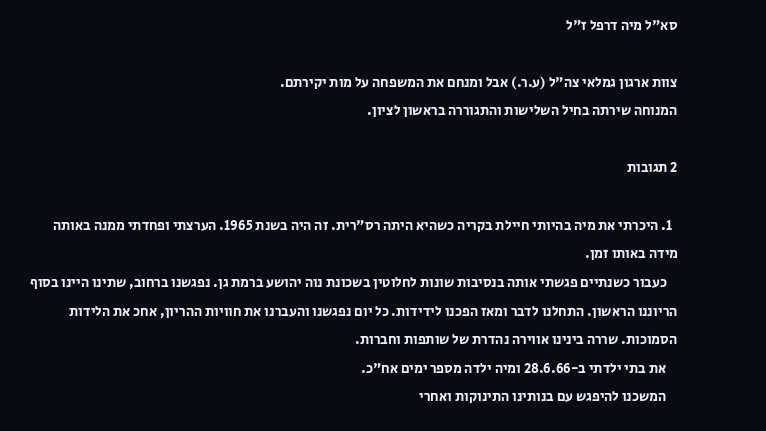סא"ל מיה דרפל ז"ל

צוות ארגון גמלאי צה"ל (ע.ר.) אבל ומנחם את המשפחה על מות יקירתם.
המנוחה שירתה בחיל השלישות והתגוררה בראשון לציון.

2 תגובות

  1. היכרתי את מיה בהיותי חיילת בקריה כשהיא היתה רס"רית. זה היה בשנת 1965. הערצתי ופחדתי ממנה באותה מידה באותו זמן.
    כעבור כשנתיים פגשתי אותה בנסיבות שונות לחלוטין בשכונת נוה יהושע ברמת גן. נפגשנו ברחוב, שתינו היינו בסוף הריוננו הראשון. התחלנו לדבר ומאז הפכנו לידידות. כל יום נפגשנו והעברנו את חוויות ההריון, אחכ את הלידות הסמוכות. שררה בינינו אווירה נהדרת של שותפות וחברות.
    את בתי ילדתי ב-28.6.66 ומיה ילדה מספר ימים אח"כ.
    המשכנו להיפגש עם בנותינו התינוקות ואחרי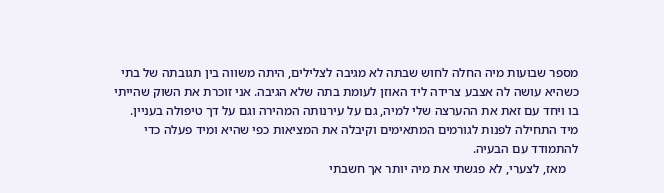מספר שבועות מיה החלה לחוש שבתה לא מגיבה לצלילים, היתה משווה בין תגובתה של בתי כשהיא עושה לה אצבע צרידה ליד האוזן לעומת בתה שלא הגיבה. אני זוכרת את השוק שהייתי בו ויחד עם זאת את ההערצה שלי למיה, גם על עירנותה המהירה וגם על דך טיפולה בעניין. מיד התחילה לפנות לגורמים המתאימים וקיבלה את המציאות כפי שהיא ומיד פעלה כדי להתמודד עם הבעיה.
    מאז, לצערי, לא פגשתי את מיה יותר אך חשבתי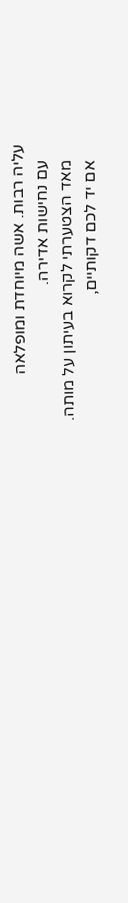עליה רבות. אשה מיוחדת ומופלאה
    עם נחישות אדירה.
    מאד הצטערתי לקרוא בעיתון על מותה.
    אם יד לכם דקותיים,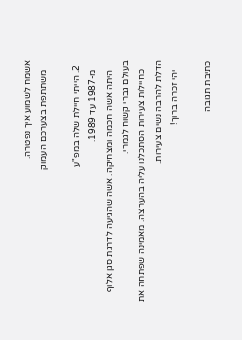אשמח לשמוע איך נפטרה.
    משתתפת בצערכם העמוק

  2. הייתי חיילת שלה במפ"ע
    מ-1987 עד 1989.
    היתה אשה חכמה ומצחיקה. אשה שהגיעה לדרגת סגן אלוף בעולם גברי קשוח לגמרי.
    כחיילות צעירות הסתכלנו עליה בהערצה. מאמינה שפתחה את הדלת להרבה נשים צעירות.
    יהי זכרה ברוך!

כתיבת תגובה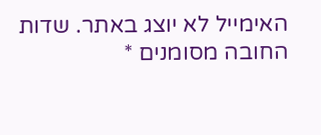האימייל לא יוצג באתר. שדות החובה מסומנים *